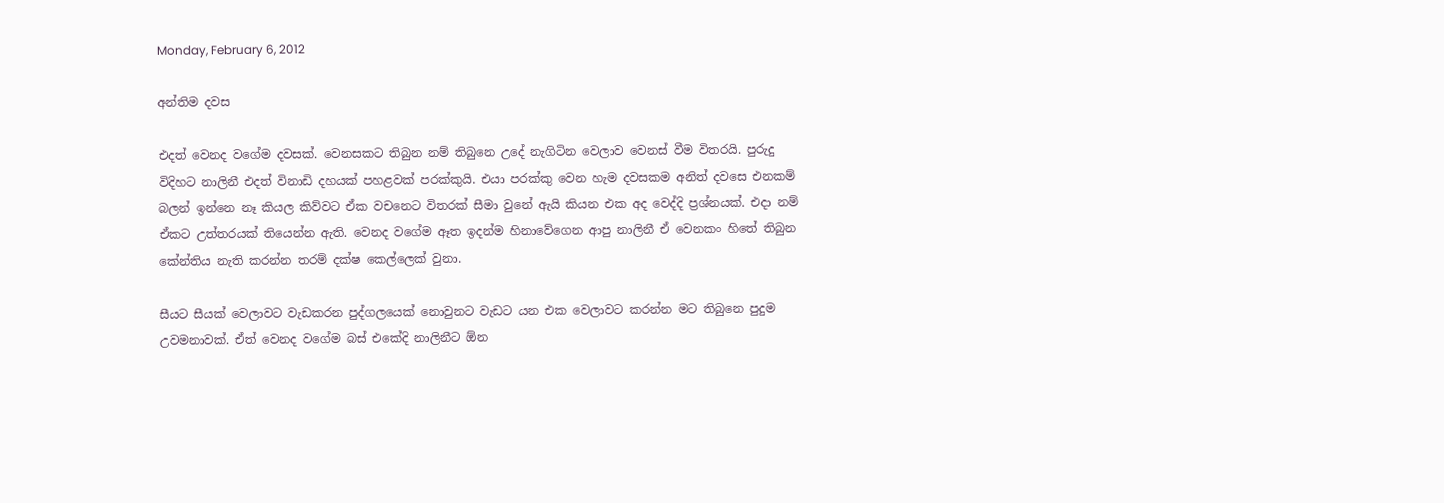Monday, February 6, 2012

අන්තිම දවස

එදත් වෙනද වගේම දවසක්. වෙනසකට තිබුන නම් තිබුනෙ උදේ නැගිටින වෙලාව වෙනස් වීම විතරයි. පුරුදු විදිහට නාලිනී එදත් විනාඩි දහයක් පහළවක් පරක්කුයි. එයා පරක්කු වෙන හැම දවසකම අනිත් දවසෙ එනකම් බලන්‍ ඉන්නෙ නෑ කියල කිව්වට ඒක වචනෙට විතරක් සීමා වුනේ ඇයි කියන එක අද වෙද්දි ප්‍රශ්නයක්. එදා නම් ඒකට උත්තරයක් තියෙන්න ඇති. වෙනද වගේම ඈත ඉදන්ම හිනාවේගෙන ආපු නාලිනී ඒ වෙනකං හිතේ තිබුන කේන්තිය නැති කරන්න තරම් දක්ෂ කෙල්ලෙක් වුනා.

සීයට සීයක් වෙලාවට වැඩකරන පුද්ගලයෙක් නොවුනට වැඩට යන එක වෙලාවට කරන්න මට තිබුනෙ පුදුම උවමනාවක්. ඒත් වෙනද වගේම බස් එකේදි නාලිනීට ඕන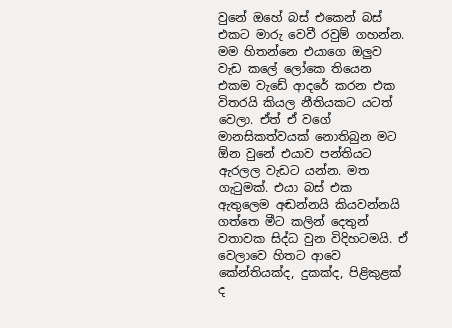වුනේ ඔහේ බස් එකෙන් බස් එකට මාරු වෙවී රවුම් ගහන්න. මම හිතන්නෙ එයාගෙ ඔලුව වැඩ කලේ ලෝකෙ තියෙන එකම වැඩේ ආදරේ කරන එක විතරයි කියල නීතියකට යටත් වෙලා. ඒත් ඒ වගේ මානසිකත්වයක් නොතිබුන මට ඕන වුනේ එයාව පන්තියට ඇරලල වැඩට යන්න. මත ගැටුමක්. එයා බස් එක ඇතුලෙම අඬන්නයි කියවන්නයි ගත්තෙ මීට කලින් දෙතුන් වතාවක සිද්ධ වුන විදිහටමයි. ඒ වෙලාවෙ හිතට ආවෙ කේන්තියක්ද, දුකක්ද, පිළිකුළක් ද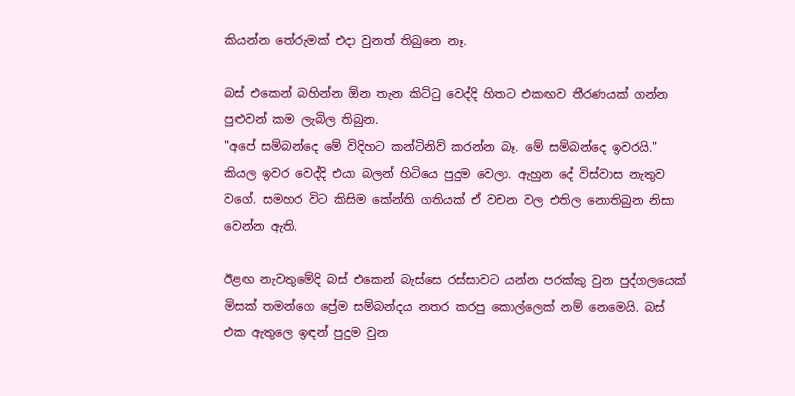කියන්න තේරුමක් එදා වුනත් තිබුනෙ නෑ.

බස් එකෙන් බහින්න ඕන තැන කිට්ටු වෙද්දි හිතට එකඟව තීරණයක් ගන්න පුළුවන් කම ලැබිල තිබුන.
"අපේ සම්බන්දෙ මේ විදිහට කන්ටිනිව් කරන්න බෑ. මේ සම්බන්දෙ ඉවරයි."
කියල ඉවර වෙද්දි එයා බලන් හිටියෙ පුදුම වෙලා. ඇහුන දේ විස්වාස නැතුව වගේ. සමහර විට කිසිම කේන්ති ගතියක් ඒ වචන වල එතිල නොතිබුන නිසා වෙන්න ඇති.

ඊළඟ නැවතුමේදි බස් එකෙන් බැස්සෙ රස්සාවට යන්න පරක්කු වුන පුද්ගලයෙක් මිසක් තමන්ගෙ ප්‍රේම සම්බන්දය නතර කරපු කොල්ලෙක් නම් නෙමෙයි. බස් එක ඇතුලෙ ඉඳන් පුදුම වුන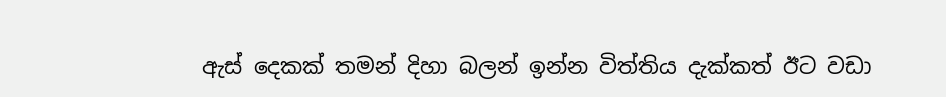ඇස් දෙකක් තමන් දිහා බලන් ඉන්න විත්තිය දැක්කත් ඊ‍ට වඩා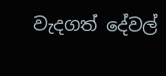වැදගත් දේවල්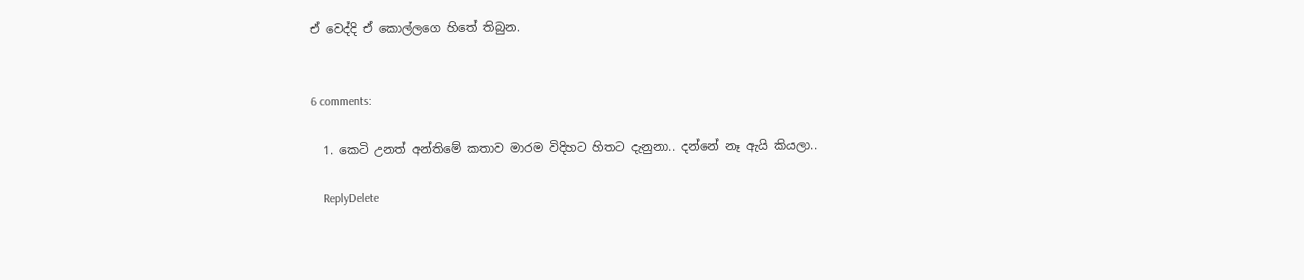ඒ වෙද්දි ඒ කොල්ලගෙ හිතේ තිබුන.


6 comments:

  1. කෙටි උනත් අන්තිමේ කතාව මාරම විදිහට හිතට දැනුනා.. දන්නේ නෑ ඇයි කියලා..

    ReplyDelete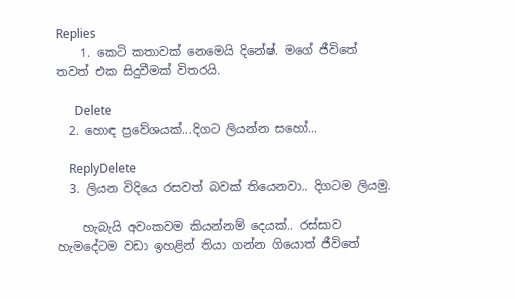Replies
    1. කෙටි කතාවක් නෙමෙයි දිනේෂ්. මගේ ජීවිතේ තවත් එක සිදුවීමක් විතරයි.

      Delete
  2. හොඳ ප්‍රවේශයක්...දිගට ලියන්න සහෝ...

    ReplyDelete
  3. ලියන විදියෙ රසවත් බවක් තියෙනවා.. දිගටම ලියමු.

    හැබැයි අවංකවම කියන්නම් දෙයක්.. රස්සාව හැමදේටම වඩා ඉහළින් තියා ගන්න ගියොත් ජීවිතේ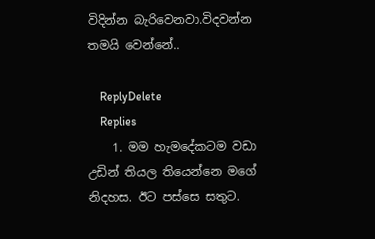විදින්න බැරිවෙනවා.විදවන්න තමයි වෙන්නේ..

    ReplyDelete
    Replies
    1. මම හැමදේකටම වඩා උඩින් තියල තියෙන්නෙ මගේ නිදහස. ඊට පස්සෙ සතුට.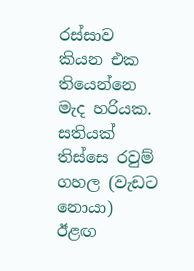රස්සාව කියන එක තියෙන්නෙ මැද හරියක. සතියක් තිස්සෙ රවුම් ගහල (වැඩට නොයා) ඊළඟ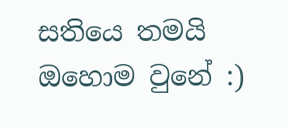සතියෙ තමයි ඔහොම වුනේ :)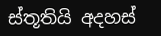ස්තූතියි අදහස්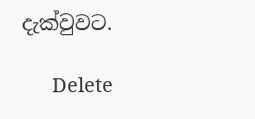දැක්වුවට.

      Delete